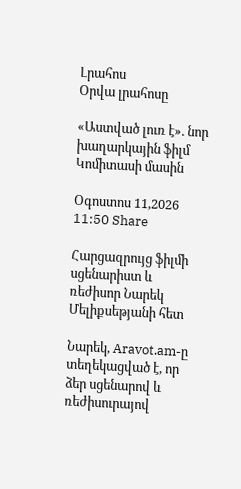Լրահոս
Օրվա լրահոսը

«Աստված լուռ է». նոր խաղարկային ֆիլմ Կոմիտասի մասին

Օգոստոս 11,2026 11:50 Share

Հարցազրույց ֆիլմի սցենարիստ և ռեժիսոր Նարեկ Մելիքսեթյանի հետ

Նարեկ, Aravot.am-ը տեղեկացված է, որ ձեր սցենարով և ռեժիսուրայով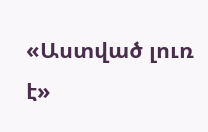«Աստված լուռ է»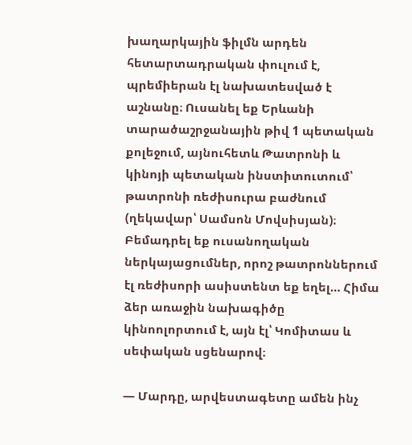խաղարկային ֆիլմն արդեն հետարտադրական փուլում է, պրեմիերան էլ նախատեսված է աշնանը։ Ուսանել եք Երևանի տարածաշրջանային թիվ 1 պետական քոլեջում, այնուհետև Թատրոնի և կինոյի պետական ինստիտուտում՝ թատրոնի ռեժիսուրա բաժնում (ղեկավար՝ Սամսոն Մովսիսյան)։ Բեմադրել եք ուսանողական ներկայացումներ, որոշ թատրոններում էլ ռեժիսորի ասիստենտ եք եղել… Հիմա ձեր առաջին նախագիծը կինոոլորտում է, այն էլ՝ Կոմիտաս և սեփական սցենարով։

— Մարդը, արվեստագետը ամեն ինչ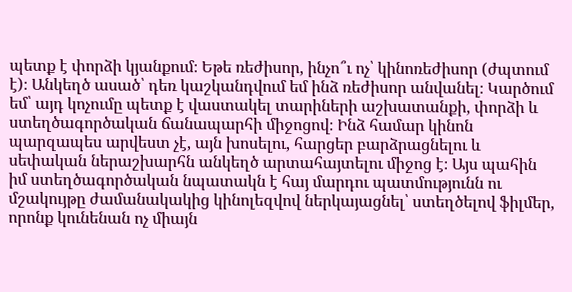պետք է փորձի կյանքում։ Եթե ռեժիսոր, ինչո՞ւ ոչ՝ կինոռեժիսոր (ժպտում է)։ Անկեղծ ասած՝ դեռ կաշկանդվում եմ ինձ ռեժիսոր անվանել։ Կարծում եմ՝ այդ կոչումը պետք է վաստակել տարիների աշխատանքի, փորձի և ստեղծագործական ճանապարհի միջոցով։ Ինձ համար կինոն պարզապես արվեստ չէ, այն խոսելու, հարցեր բարձրացնելու և սեփական ներաշխարհն անկեղծ արտահայտելու միջոց է։ Այս պահին իմ ստեղծագործական նպատակն է հայ մարդու պատմությունն ու մշակույթը ժամանակակից կինոլեզվով ներկայացնել՝ ստեղծելով ֆիլմեր, որոնք կունենան ոչ միայն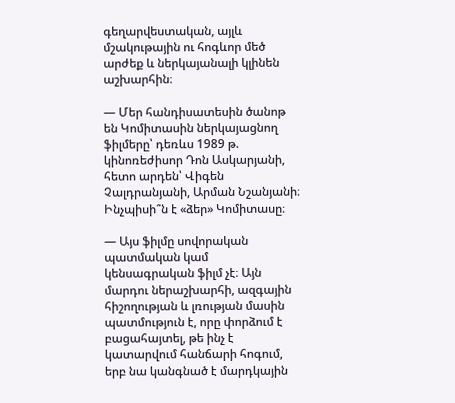գեղարվեստական, այլև մշակութային ու հոգևոր մեծ արժեք և ներկայանալի կլինեն աշխարհին։

— Մեր հանդիսատեսին ծանոթ են Կոմիտասին ներկայացնող ֆիլմերը՝ դեռևս 1989 թ. կինոռեժիսոր Դոն Ասկարյանի, հետո արդեն՝ Վիգեն Չալդրանյանի, Արման Նշանյանի։ Ինչպիսի՞ն է «ձեր» Կոմիտասը։

— Այս ֆիլմը սովորական պատմական կամ կենսագրական ֆիլմ չէ։ Այն մարդու ներաշխարհի, ազգային հիշողության և լռության մասին պատմություն է, որը փորձում է բացահայտել, թե ինչ է կատարվում հանճարի հոգում, երբ նա կանգնած է մարդկային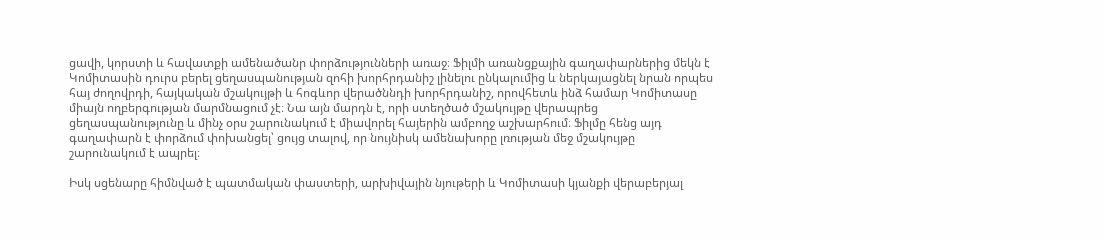ցավի, կորստի և հավատքի ամենածանր փորձությունների առաջ։ Ֆիլմի առանցքային գաղափարներից մեկն է Կոմիտասին դուրս բերել ցեղասպանության զոհի խորհրդանիշ լինելու ընկալումից և ներկայացնել նրան որպես հայ ժողովրդի, հայկական մշակույթի և հոգևոր վերածննդի խորհրդանիշ, որովհետև ինձ համար Կոմիտասը միայն ողբերգության մարմնացում չէ։ Նա այն մարդն է, որի ստեղծած մշակույթը վերապրեց ցեղասպանությունը և մինչ օրս շարունակում է միավորել հայերին ամբողջ աշխարհում։ Ֆիլմը հենց այդ գաղափարն է փորձում փոխանցել՝ ցույց տալով, որ նույնիսկ ամենախորը լռության մեջ մշակույթը շարունակում է ապրել։

Իսկ սցենարը հիմնված է պատմական փաստերի, արխիվային նյութերի և Կոմիտասի կյանքի վերաբերյալ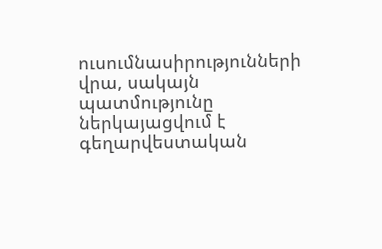ուսումնասիրությունների վրա, սակայն պատմությունը ներկայացվում է գեղարվեստական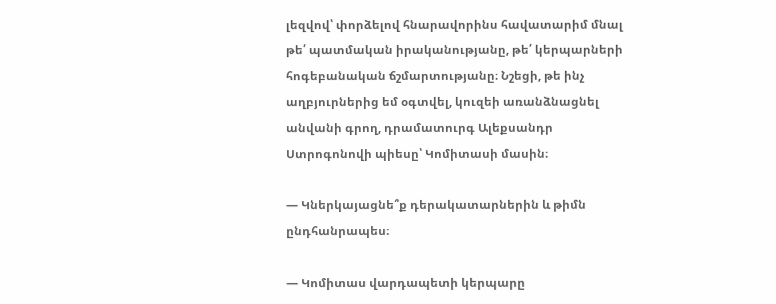լեզվով՝ փորձելով հնարավորինս հավատարիմ մնալ թե՛ պատմական իրականությանը, թե՛ կերպարների հոգեբանական ճշմարտությանը։ Նշեցի, թե ինչ աղբյուրներից եմ օգտվել, կուզեի առանձնացնել անվանի գրող, դրամատուրգ Ալեքսանդր Ստրոգոնովի պիեսը՝ Կոմիտասի մասին։

— Կներկայացնե՞ք դերակատարներին և թիմն ընդհանրապես։

— Կոմիտաս վարդապետի կերպարը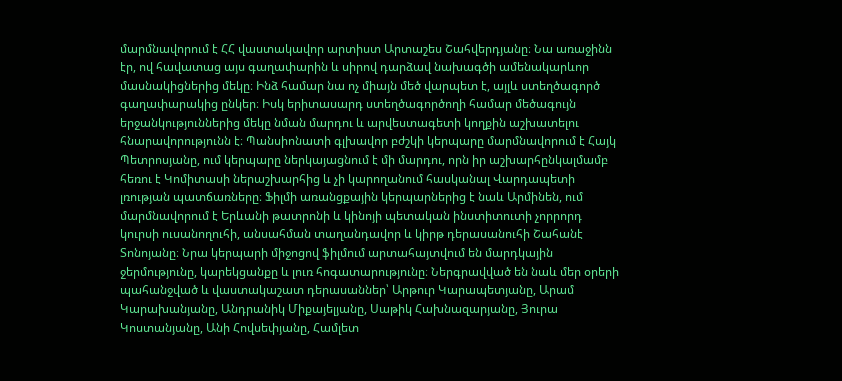մարմնավորում է ՀՀ վաստակավոր արտիստ Արտաշես Շահվերդյանը։ Նա առաջինն էր, ով հավատաց այս գաղափարին և սիրով դարձավ նախագծի ամենակարևոր մասնակիցներից մեկը։ Ինձ համար նա ոչ միայն մեծ վարպետ է, այլև ստեղծագործ գաղափարակից ընկեր։ Իսկ երիտասարդ ստեղծագործողի համար մեծագույն երջանկություններից մեկը նման մարդու և արվեստագետի կողքին աշխատելու հնարավորությունն է։ Պանսիոնատի գլխավոր բժշկի կերպարը մարմնավորում է Հայկ Պետրոսյանը, ում կերպարը ներկայացնում է մի մարդու, որն իր աշխարհընկալմամբ հեռու է Կոմիտասի ներաշխարհից և չի կարողանում հասկանալ Վարդապետի լռության պատճառները։ Ֆիլմի առանցքային կերպարներից է նաև Արմինեն, ում մարմնավորում է Երևանի թատրոնի և կինոյի պետական ինստիտուտի չորրորդ կուրսի ուսանողուհի, անսահման տաղանդավոր և կիրթ դերասանուհի Շահանէ Տոնոյանը։ Նրա կերպարի միջոցով ֆիլմում արտահայտվում են մարդկային ջերմությունը, կարեկցանքը և լուռ հոգատարությունը։ Ներգրավված են նաև մեր օրերի պահանջված և վաստակաշատ դերասաններ՝ Արթուր Կարապետյանը, Արամ Կարախանյանը, Անդրանիկ Միքայելյանը, Սաթիկ Հախնազարյանը, Յուրա Կոստանյանը, Անի Հովսեփյանը, Համլետ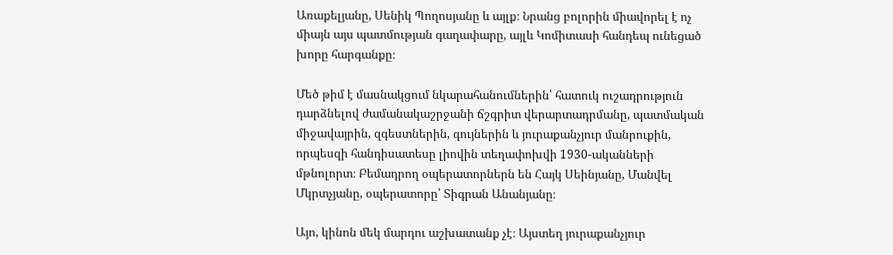Առաքելյանը, Սենիկ Պողոսյանը և այլք։ Նրանց բոլորին միավորել է ոչ միայն այս պատմության գաղափարը, այլև Կոմիտասի հանդեպ ունեցած խորը հարգանքը։

Մեծ թիմ է մասնակցում նկարահանումներին՝ հատուկ ուշադրություն դարձնելով ժամանակաշրջանի ճշգրիտ վերարտադրմանը, պատմական միջավայրին, զգեստներին, գույներին և յուրաքանչյուր մանրուքին, որպեսզի հանդիսատեսը լիովին տեղափոխվի 1930-ականների մթնոլորտ։ Բեմադրող օպերատորներն են Հայկ Սեինյանը, Մանվել Մկրտչյանը, օպերատորը՝ Տիգրան Անանյանը։

Այո, կինոն մեկ մարդու աշխատանք չէ։ Այստեղ յուրաքանչյուր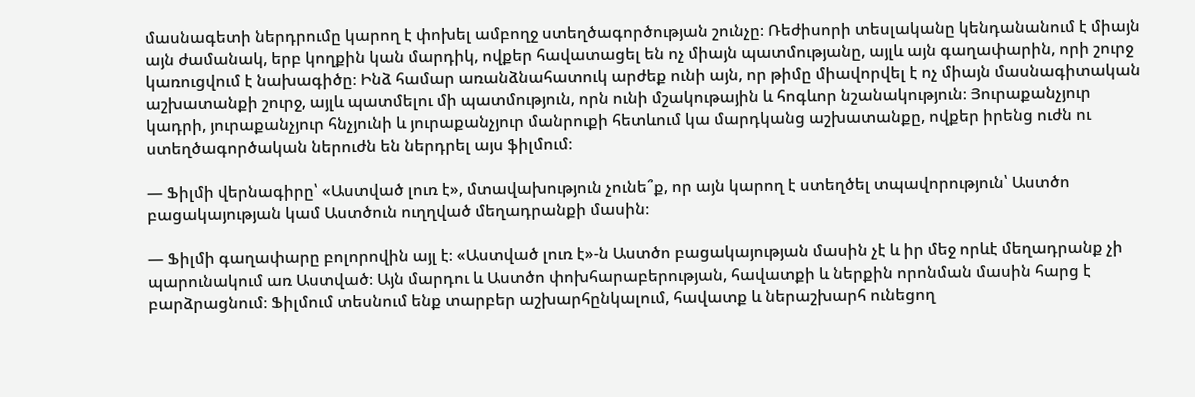մասնագետի ներդրումը կարող է փոխել ամբողջ ստեղծագործության շունչը։ Ռեժիսորի տեսլականը կենդանանում է միայն այն ժամանակ, երբ կողքին կան մարդիկ, ովքեր հավատացել են ոչ միայն պատմությանը, այլև այն գաղափարին, որի շուրջ կառուցվում է նախագիծը։ Ինձ համար առանձնահատուկ արժեք ունի այն, որ թիմը միավորվել է ոչ միայն մասնագիտական աշխատանքի շուրջ, այլև պատմելու մի պատմություն, որն ունի մշակութային և հոգևոր նշանակություն։ Յուրաքանչյուր կադրի, յուրաքանչյուր հնչյունի և յուրաքանչյուր մանրուքի հետևում կա մարդկանց աշխատանքը, ովքեր իրենց ուժն ու ստեղծագործական ներուժն են ներդրել այս ֆիլմում։

— Ֆիլմի վերնագիրը՝ «Աստված լուռ է», մտավախություն չունե՞ք, որ այն կարող է ստեղծել տպավորություն՝ Աստծո բացակայության կամ Աստծուն ուղղված մեղադրանքի մասին։

— Ֆիլմի գաղափարը բոլորովին այլ է։ «Աստված լուռ է»-ն Աստծո բացակայության մասին չէ և իր մեջ որևէ մեղադրանք չի պարունակում առ Աստված։ Այն մարդու և Աստծո փոխհարաբերության, հավատքի և ներքին որոնման մասին հարց է բարձրացնում։ Ֆիլմում տեսնում ենք տարբեր աշխարհընկալում, հավատք և ներաշխարհ ունեցող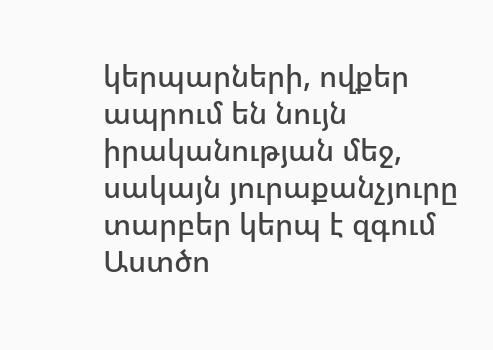կերպարների, ովքեր ապրում են նույն իրականության մեջ, սակայն յուրաքանչյուրը տարբեր կերպ է զգում Աստծո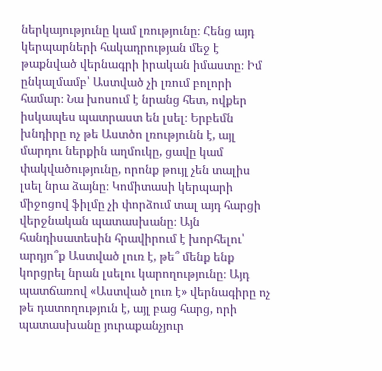ներկայությունը կամ լռությունը։ Հենց այդ կերպարների հակադրության մեջ է թաքնված վերնագրի իրական իմաստը։ Իմ ընկալմամբ՝ Աստված չի լռում բոլորի համար։ Նա խոսում է նրանց հետ, ովքեր իսկապես պատրաստ են լսել։ Երբեմն խնդիրը ոչ թե Աստծո լռությունն է, այլ մարդու ներքին աղմուկը, ցավը կամ փակվածությունը, որոնք թույլ չեն տալիս լսել նրա ձայնը։ Կոմիտասի կերպարի միջոցով ֆիլմը չի փորձում տալ այդ հարցի վերջնական պատասխանը։ Այն հանդիսատեսին հրավիրում է խորհելու՝ արդյո՞ք Աստված լուռ է, թե՞ մենք ենք կորցրել նրան լսելու կարողությունը։ Այդ պատճառով «Աստված լուռ է» վերնագիրը ոչ թե դատողություն է, այլ բաց հարց, որի պատասխանը յուրաքանչյուր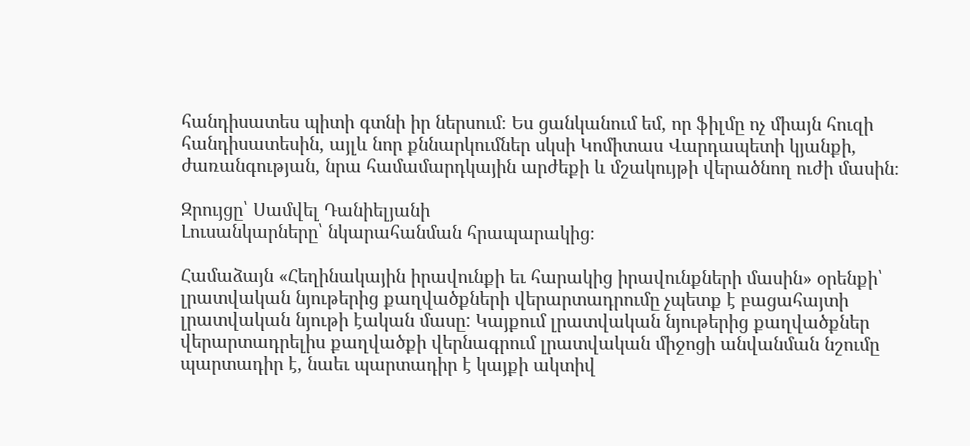հանդիսատես պիտի գտնի իր ներսում։ Ես ցանկանում եմ, որ ֆիլմը ոչ միայն հուզի հանդիսատեսին, այլև նոր քննարկումներ սկսի Կոմիտաս Վարդապետի կյանքի, ժառանգության, նրա համամարդկային արժեքի և մշակույթի վերածնող ուժի մասին։

Զրույցը՝ Սամվել Դանիելյանի
Լուսանկարները՝ նկարահանման հրապարակից։

Համաձայն «Հեղինակային իրավունքի եւ հարակից իրավունքների մասին» օրենքի՝ լրատվական նյութերից քաղվածքների վերարտադրումը չպետք է բացահայտի լրատվական նյութի էական մասը: Կայքում լրատվական նյութերից քաղվածքներ վերարտադրելիս քաղվածքի վերնագրում լրատվական միջոցի անվանման նշումը պարտադիր է, նաեւ պարտադիր է կայքի ակտիվ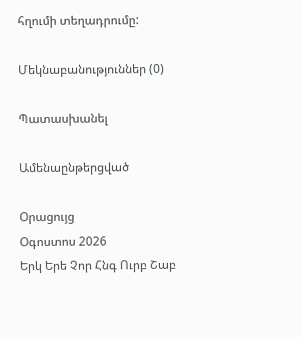հղումի տեղադրումը:

Մեկնաբանություններ (0)

Պատասխանել

Ամենաընթերցված

Օրացույց
Օգոստոս 2026
Երկ Երե Չոր Հնգ Ուրբ Շաբ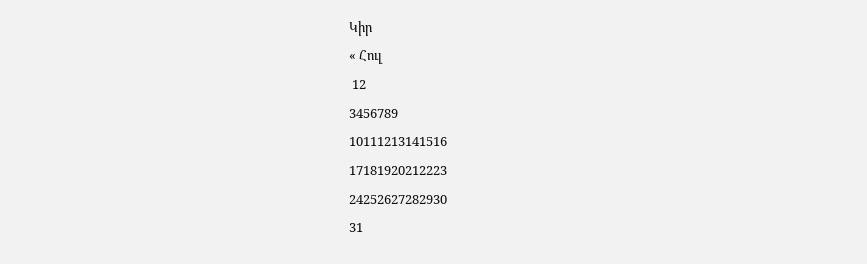Կիր
« Հուլ
 12
3456789
10111213141516
17181920212223
24252627282930
31